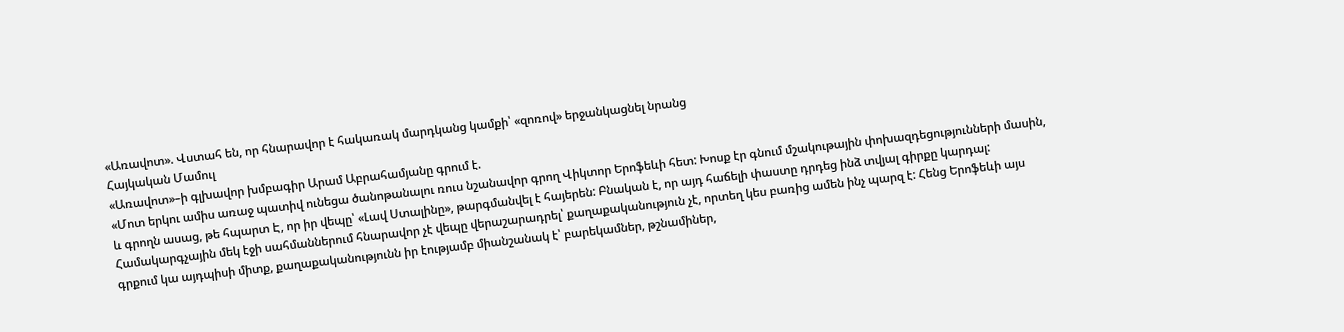«Առավոտ». Վստահ են, որ հնարավոր է հակառակ մարդկանց կամքի՝ «զոռով» երջանկացնել նրանց
Հայկական Մամուլ
«Առավոտ»–ի գլխավոր խմբագիր Արամ Աբրահամյանը գրում է.
«Մոտ երկու ամիս առաջ պատիվ ունեցա ծանոթանալու ռուս նշանավոր գրող Վիկտոր Երոֆեևի հետ: Խոսք էր գնում մշակութային փոխազդեցությունների մասին, և գրողն ասաց, թե հպարտ Է, որ իր վեպը՝ «Լավ Ստալինը», թարգմանվել է հայերեն: Բնական է, որ այդ հաճելի փաստը դրդեց ինձ տվյալ գիրքը կարդալ:
Համակարգչային մեկ էջի սահմաններում հնարավոր չէ վեպը վերաշարադրել՝ քաղաքականություն չէ, որտեղ կես բառից ամեն ինչ պարզ է: Հենց Երոֆեևի այս գրքում կա այդպիսի միտք, քաղաքականությունն իր էությամբ միանշանակ է՝ բարեկամներ, թշնամիներ,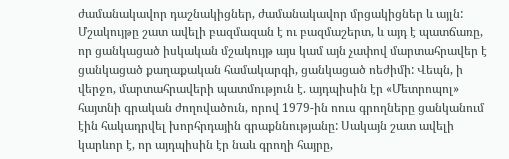ժամանակավոր դաշնակիցներ, ժամանակավոր մրցակիցներ և այլն: Մշակույթը շատ ավելի բազմազան է ու բազմաշերտ, և այդ է պատճառը, որ ցանկացած իսկական մշակույթ այս կամ այն չափով մարտահրավեր է ցանկացած քաղաքական համակարգի, ցանկացած ոեժիմի: Վեպն, ի վերջո, մարտահրավերի պատմություն է. այդպիսին էր «Մետրոպոլ» հայտնի գրական ժողովածուն, որով 1979-ին ոուս գրողները ցանկանում էին հակադրվել խորհրդային գրաքննությանը: Սակայն շատ ավելի կարևոր է, որ այդպիսին էր նաև գրողի հայրը,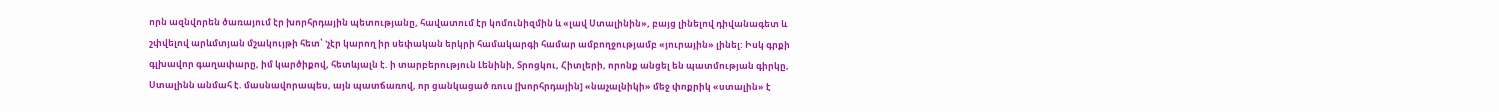որն ազնվորեն ծառայում էր խորհրդային պետությանը, հավատում էր կոմունիզմին և «լավ Ստալինին», բայց լինելով դիվանագետ և շփվելով արևմտյան մշակույթի հետ՝ 'չէր կարող իր սեփական երկրի համակարգի համար ամբողջությամբ «յուրային» լինել: Իսկ գրքի գլխավոր գաղափարը, իմ կարծիքով, հետևյալն է. ի տարբերություն Լենինի, Տրոցկու, Հիտլերի, որոնք անցել են պատմության գիրկը, Ստալինն անմահ է. մասնավորապես, այն պատճառով, որ ցանկացած ռուս [խորհրդային] «նաչալնիկի» մեջ փոքրիկ «ստալին» է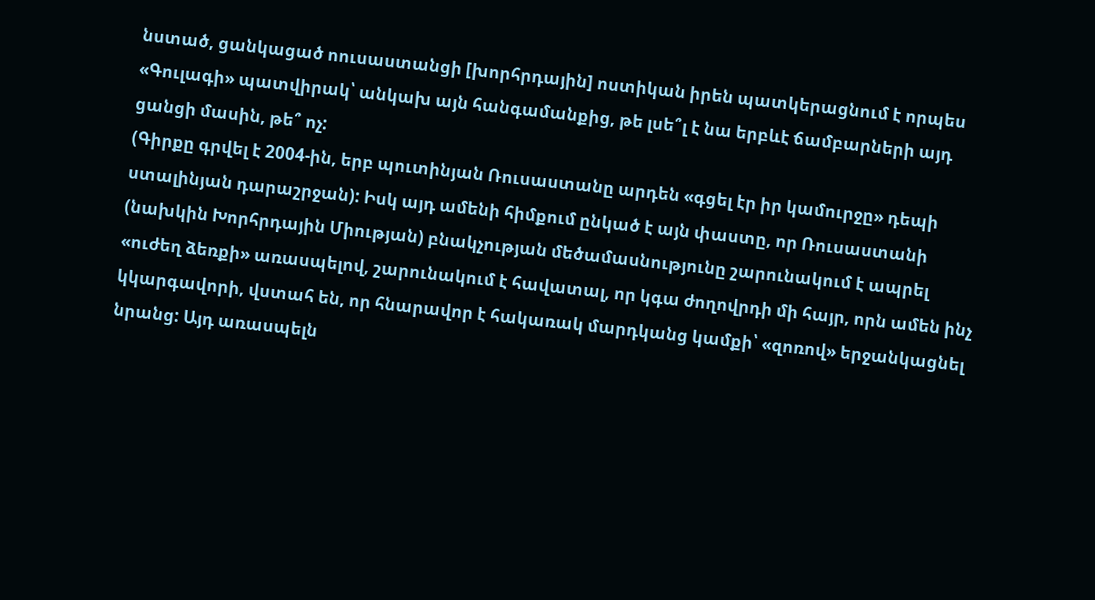նստած, ցանկացած ոուսաստանցի [խորհրդային] ոստիկան իրեն պատկերացնում է որպես «Գուլագի» պատվիրակ՝ անկախ այն հանգամանքից, թե լսե՞լ է նա երբևէ ճամբարների այդ ցանցի մասին, թե՞ ոչ:
(Գիրքը գրվել է 2004-ին, երբ պուտինյան Ռուսաստանը արդեն «գցել էր իր կամուրջը» դեպի ստալինյան դարաշրջան): Իսկ այդ ամենի հիմքում ընկած է այն փաստը, որ Ռուսաստանի (նախկին Խորհրդային Միության) բնակչության մեծամասնությունը շարունակում է ապրել «ուժեղ ձեռքի» առասպելով, շարունակում է հավատալ, որ կգա ժողովրդի մի հայր, որն ամեն ինչ կկարգավորի, վստահ են, որ հնարավոր է հակառակ մարդկանց կամքի՝ «զոռով» երջանկացնել նրանց: Այդ առասպելն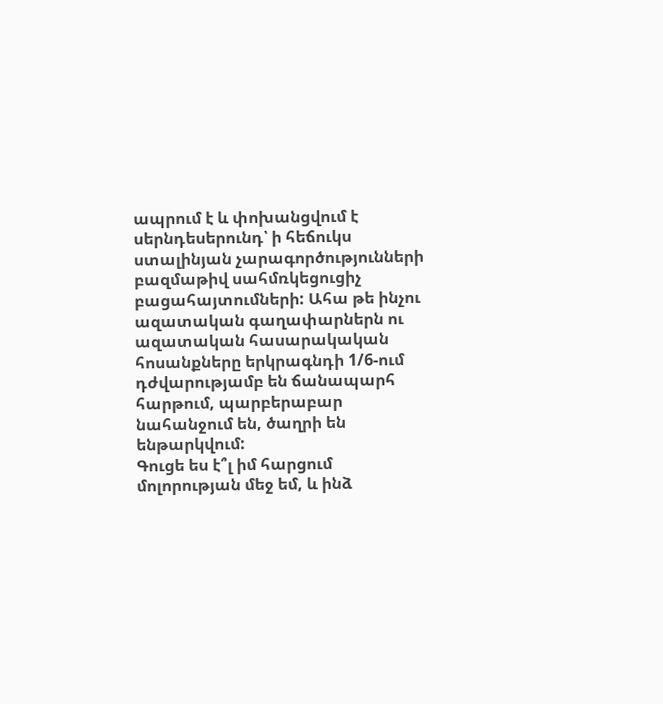ապրում է և փոխանցվում է սերնդեսերունդ՝ ի հեճուկս ստալինյան չարագործությունների բազմաթիվ սահմռկեցուցիչ բացահայտումների: Ահա թե ինչու ազատական գաղափարներն ու ազատական հասարակական հոսանքները երկրագնդի 1/6-ում դժվարությամբ են ճանապարհ հարթում, պարբերաբար նահանջում են, ծաղրի են ենթարկվում:
Գուցե ես է՞լ իմ հարցում մոլորության մեջ եմ, և ինձ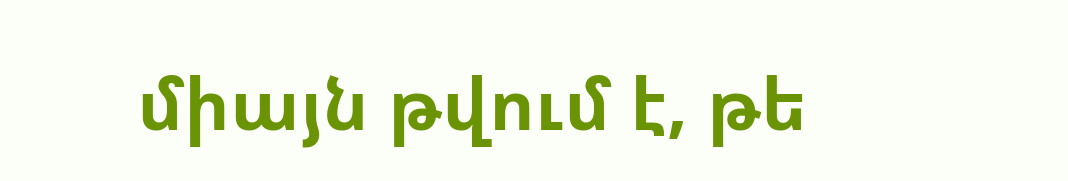միայն թվում է, թե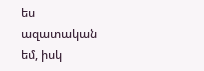ես ազատական եմ, իսկ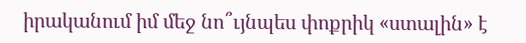իրականում իմ մեջ նո՞ւյնպես փոքրիկ «ստալին» է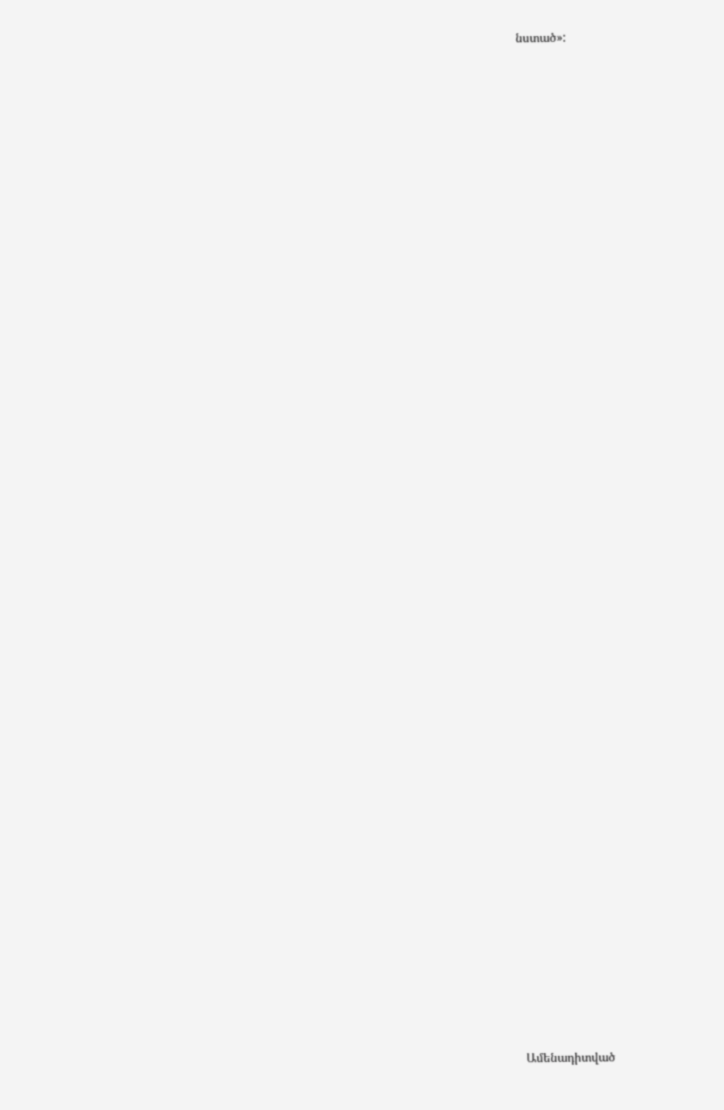նստած»:


















































Ամենադիտված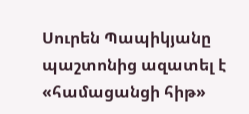Սուրեն Պապիկյանը պաշտոնից ազատել է «համացանցի հիթ»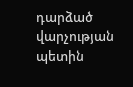դարձած վարչության պետին